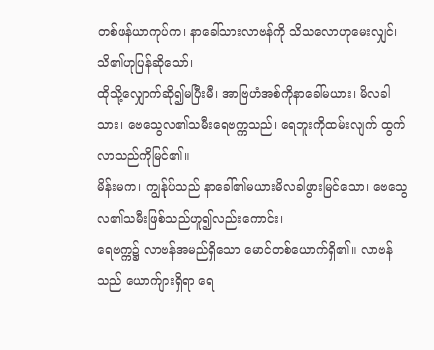တစ်ဖန်ယာကုပ်က၊ နာခေါ်သားလာဗန်ကို သိသလောဟုမေးလျှင်၊ သိ၏ဟုပြန်ဆိုသော်၊
ထိုသို့လျှောက်ဆို၍မပြီးမီ၊ အာဗြဟံအစ်ကိုနာခေါ်မယား၊ မိလခါသား၊ ဗေသွေလ၏သမီးရေဗက္ကသည်၊ ရေဘူးကိုထမ်းလျက် ထွက်လာသည်ကိုမြင်၏။
မိန်းမက၊ ကျွန်ုပ်သည် နာခေါ်၏မယားမိလခါဖွားမြင်သော၊ ဗေသွေလ၏သမီးဖြစ်သည်ဟူ၍လည်းကောင်း၊
ရေဗက္က၌ လာဗန်အမည်ရှိသော မောင်တစ်ယောက်ရှိ၏။ လာဗန်သည် ယောက်ျားရှိရာ ရေ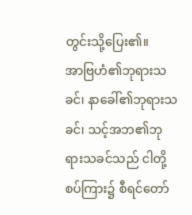တွင်းသို့ပြေး၏။
အာဗြဟံ၏ဘုရားသခင်၊ နာခေါ်၏ဘုရားသခင်၊ သင့်အဘ၏ဘုရားသခင်သည် ငါတို့စပ်ကြား၌ စီရင်တော်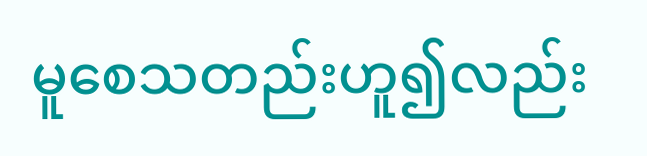မူစေသတည်းဟူ၍လည်း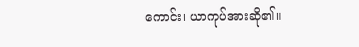ကောင်း၊ ယာကုပ်အားဆို၏။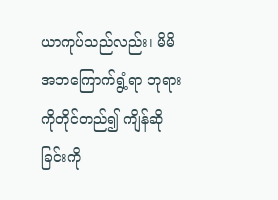ယာကုပ်သည်လည်း၊ မိမိအဘကြောက်ရွံ့ရာ ဘုရားကိုတိုင်တည်၍ ကျိန်ဆိုခြင်းကို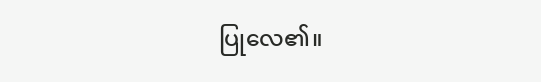ပြုလေ၏။